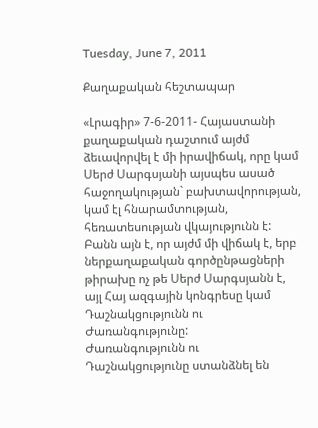Tuesday, June 7, 2011

Քաղաքական հեշտապար

«Լրագիր» 7-6-2011- Հայաստանի քաղաքական դաշտում այժմ ձեւավորվել է մի իրավիճակ, որը կամ Սերժ Սարգսյանի այսպես ասած հաջողակության` բախտավորության, կամ էլ հնարամտության, հեռատեսության վկայությունն է: Բանն այն է, որ այժմ մի վիճակ է, երբ ներքաղաքական գործընթացների թիրախը ոչ թե Սերժ Սարգսյանն է, այլ Հայ ազգային կոնգրեսը կամ Դաշնակցությունն ու Ժառանգությունը:
Ժառանգությունն ու Դաշնակցությունը ստանձնել են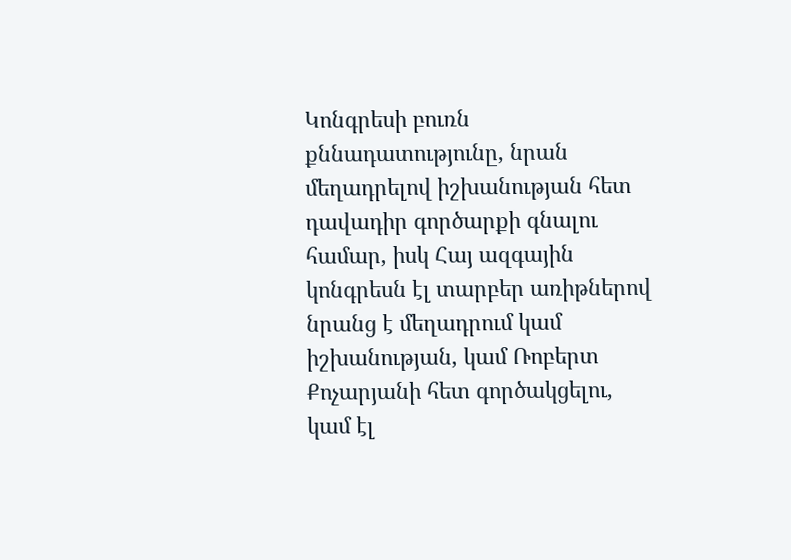Կոնգրեսի բուռն քննադատությունը, նրան մեղադրելով իշխանության հետ դավադիր գործարքի գնալու համար, իսկ Հայ ազգային կոնգրեսն էլ տարբեր առիթներով նրանց է մեղադրում կամ իշխանության, կամ Ռոբերտ Քոչարյանի հետ գործակցելու, կամ էլ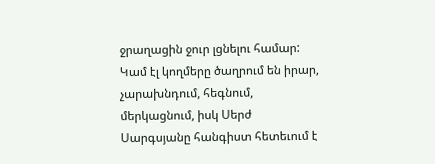ջրաղացին ջուր լցնելու համար: Կամ էլ կողմերը ծաղրում են իրար, չարախնդում, հեգնում, մերկացնում, իսկ Սերժ Սարգսյանը հանգիստ հետեւում է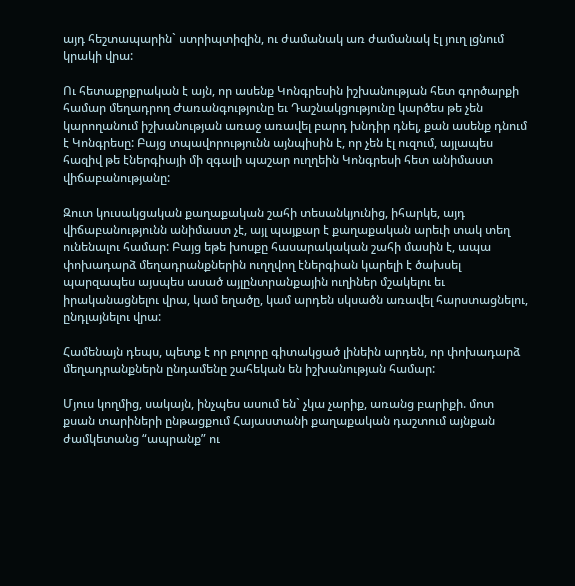այդ հեշտապարին` ստրիպտիզին, ու ժամանակ առ ժամանակ էլ յուղ լցնում կրակի վրա:

Ու հետաքրքրական է այն, որ ասենք Կոնգրեսին իշխանության հետ գործարքի համար մեղադրող Ժառանգությունը եւ Դաշնակցությունը կարծես թե չեն կարողանում իշխանության առաջ առավել բարդ խնդիր դնել, քան ասենք դնում է Կոնգրեսը: Բայց տպավորությունն այնպիսին է, որ չեն էլ ուզում, այլապես հազիվ թե էներգիայի մի զգալի պաշար ուղղեին Կոնգրեսի հետ անիմաստ վիճաբանությանը:

Զուտ կուսակցական քաղաքական շահի տեսանկյունից, իհարկե, այդ վիճաբանությունն անիմաստ չէ, այլ պայքար է քաղաքական արեւի տակ տեղ ունենալու համար: Բայց եթե խոսքը հասարակական շահի մասին է, ապա փոխադարձ մեղադրանքներին ուղղվող էներգիան կարելի է ծախսել պարզապես այսպես ասած այլընտրանքային ուղիներ մշակելու եւ իրականացնելու վրա, կամ եղածը, կամ արդեն սկսածն առավել հարստացնելու, ընդլայնելու վրա:

Համենայն դեպս, պետք է որ բոլորը գիտակցած լինեին արդեն, որ փոխադարձ մեղադրանքներն ընդամենը շահեկան են իշխանության համար:

Մյուս կողմից, սակայն, ինչպես ասում են` չկա չարիք, առանց բարիքի. մոտ քսան տարիների ընթացքում Հայաստանի քաղաքական դաշտում այնքան ժամկետանց “ապրանք” ու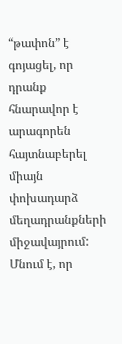“թափոն” է գոյացել, որ դրանք հնարավոր է արագորեն հայտնաբերել միայն փոխադարձ մեղադրանքների միջավայրում: Մնում է, որ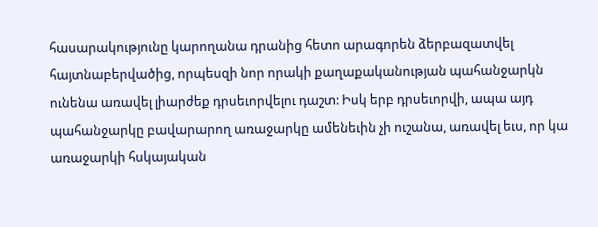հասարակությունը կարողանա դրանից հետո արագորեն ձերբազատվել հայտնաբերվածից, որպեսզի նոր որակի քաղաքականության պահանջարկն ունենա առավել լիարժեք դրսեւորվելու դաշտ: Իսկ երբ դրսեւորվի, ապա այդ պահանջարկը բավարարող առաջարկը ամենեւին չի ուշանա, առավել եւս, որ կա առաջարկի հսկայական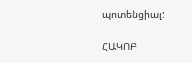պոտենցիալ:

ՀԱԿՈԲ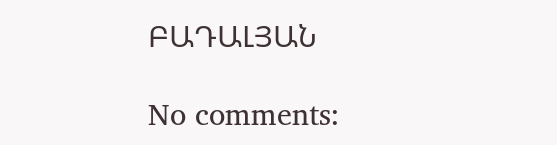ԲԱԴԱԼՅԱՆ

No comments: